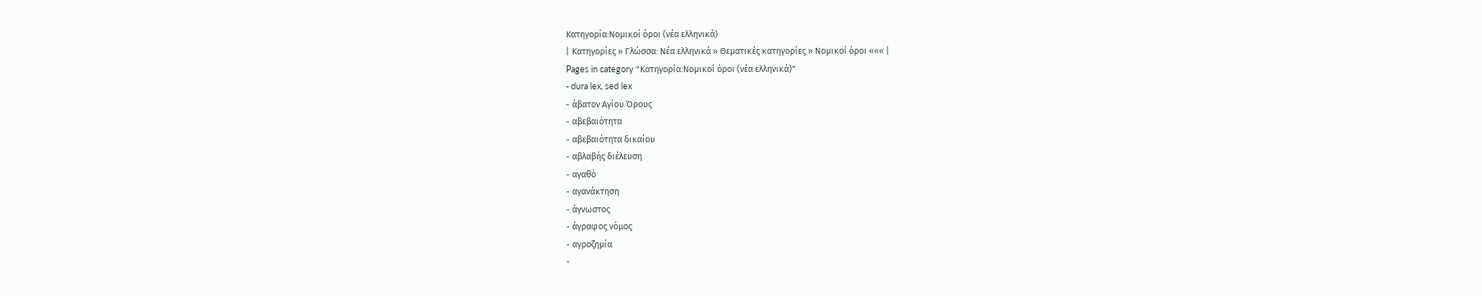Κατηγορία:Νομικοί όροι (νέα ελληνικά)
| Κατηγορίες » Γλώσσα: Νέα ελληνικά » Θεματικές κατηγορίες » Νομικοί όροι ««« |
Pages in category "Κατηγορία:Νομικοί όροι (νέα ελληνικά)"
- dura lex, sed lex
- άβατον Αγίου Όρους
- αβεβαιότητα
- αβεβαιότητα δικαίου
- αβλαβής διέλευση
- αγαθό
- αγανάκτηση
- άγνωστος
- άγραφος νόμος
- αγροζημία
-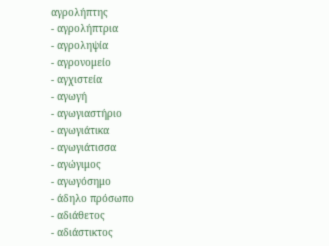αγρολήπτης
- αγρολήπτρια
- αγροληψία
- αγρονομείο
- αγχιστεία
- αγωγή
- αγωγιαστήριο
- αγωγιάτικα
- αγωγιάτισσα
- αγώγιμος
- αγωγόσημο
- άδηλο πρόσωπο
- αδιάθετος
- αδιάστικτος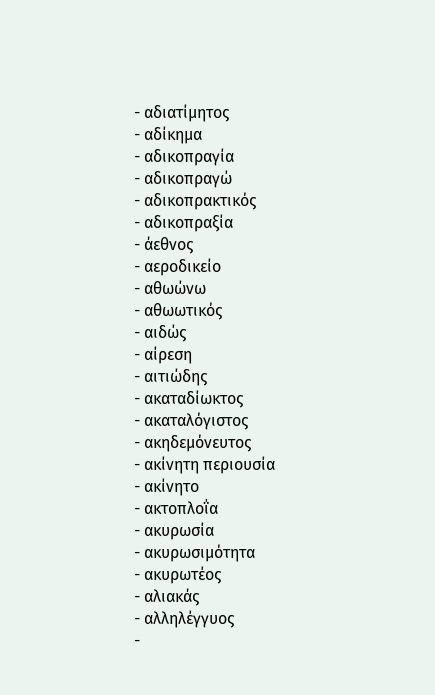- αδιατίμητος
- αδίκημα
- αδικοπραγία
- αδικοπραγώ
- αδικοπρακτικός
- αδικοπραξία
- άεθνος
- αεροδικείο
- αθωώνω
- αθωωτικός
- αιδώς
- αίρεση
- αιτιώδης
- ακαταδίωκτος
- ακαταλόγιστος
- ακηδεμόνευτος
- ακίνητη περιουσία
- ακίνητο
- ακτοπλοΐα
- ακυρωσία
- ακυρωσιμότητα
- ακυρωτέος
- αλιακάς
- αλληλέγγυος
-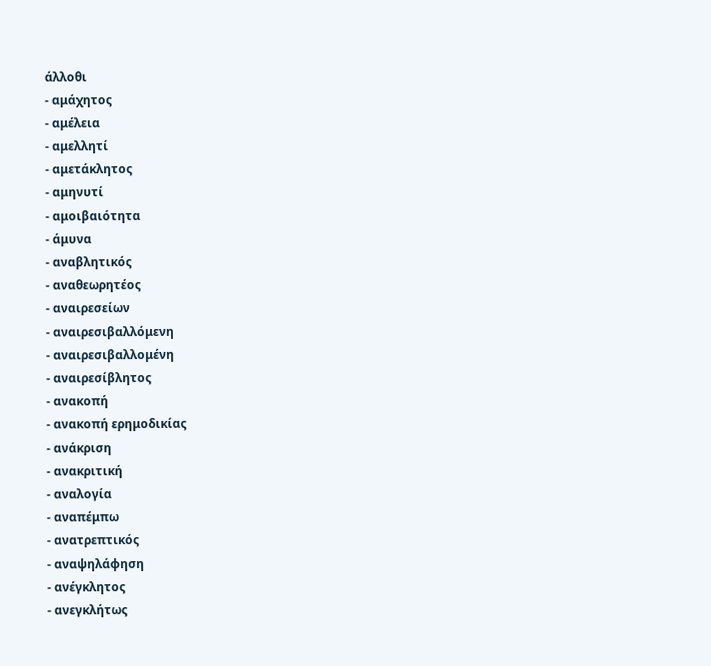άλλοθι
- αμάχητος
- αμέλεια
- αμελλητί
- αμετάκλητος
- αμηνυτί
- αμοιβαιότητα
- άμυνα
- αναβλητικός
- αναθεωρητέος
- αναιρεσείων
- αναιρεσιβαλλόμενη
- αναιρεσιβαλλομένη
- αναιρεσίβλητος
- ανακοπή
- ανακοπή ερημοδικίας
- ανάκριση
- ανακριτική
- αναλογία
- αναπέμπω
- ανατρεπτικός
- αναψηλάφηση
- ανέγκλητος
- ανεγκλήτως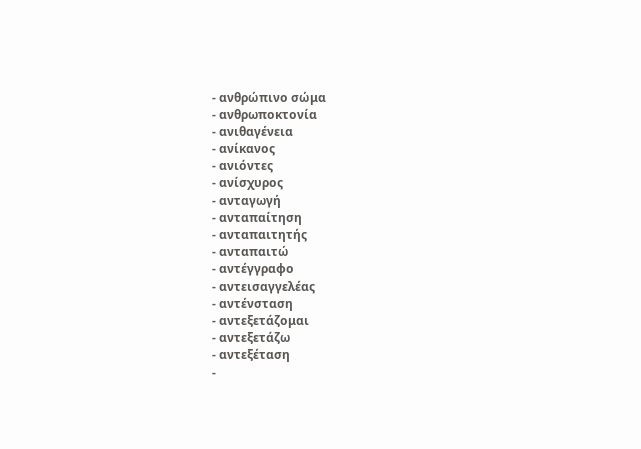- ανθρώπινο σώμα
- ανθρωποκτονία
- ανιθαγένεια
- ανίκανος
- ανιόντες
- ανίσχυρος
- ανταγωγή
- ανταπαίτηση
- ανταπαιτητής
- ανταπαιτώ
- αντέγγραφο
- αντεισαγγελέας
- αντένσταση
- αντεξετάζομαι
- αντεξετάζω
- αντεξέταση
-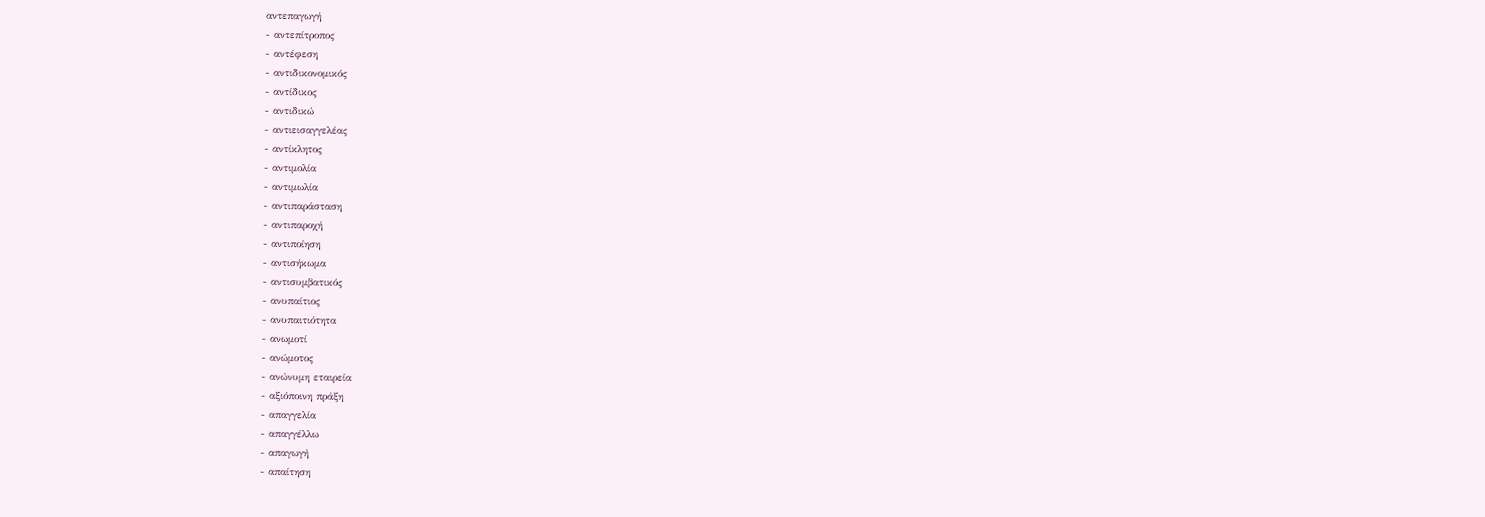αντεπαγωγή
- αντεπίτροπος
- αντέφεση
- αντιδικονομικός
- αντίδικος
- αντιδικώ
- αντιεισαγγελέας
- αντίκλητος
- αντιμολία
- αντιμωλία
- αντιπαράσταση
- αντιπαροχή
- αντιποίηση
- αντισήκωμα
- αντισυμβατικός
- ανυπαίτιος
- ανυπαιτιότητα
- ανωμοτί
- ανώμοτος
- ανώνυμη εταιρεία
- αξιόποινη πράξη
- απαγγελία
- απαγγέλλω
- απαγωγή
- απαίτηση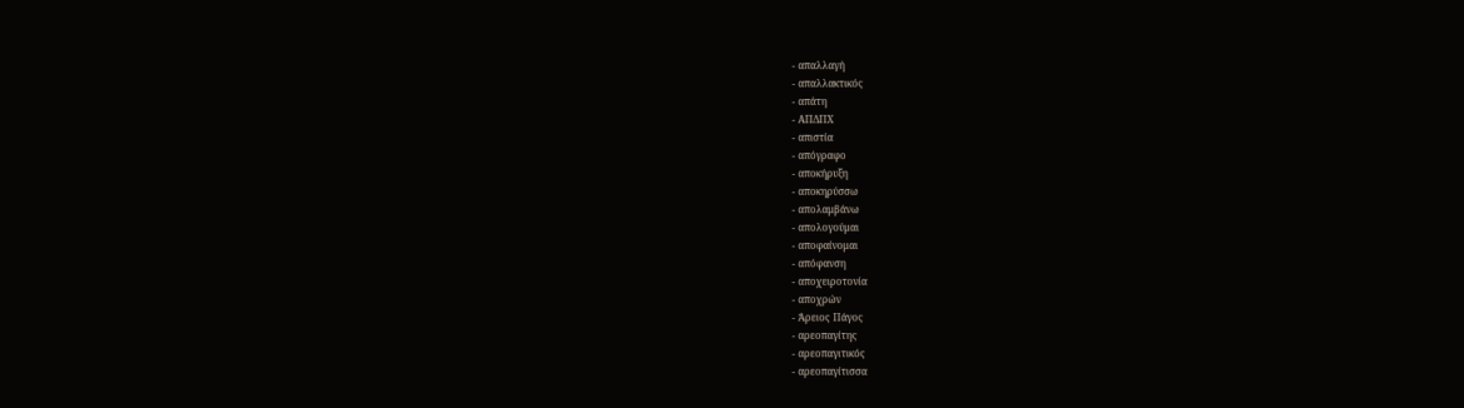- απαλλαγή
- απαλλακτικός
- απάτη
- ΑΠΔΠΧ
- απιστία
- απόγραφο
- αποκήρυξη
- αποκηρύσσω
- απολαμβάνω
- απολογούμαι
- αποφαίνομαι
- απόφανση
- αποχειροτονία
- αποχρών
- Άρειος Πάγος
- αρεοπαγίτης
- αρεοπαγιτικός
- αρεοπαγίτισσα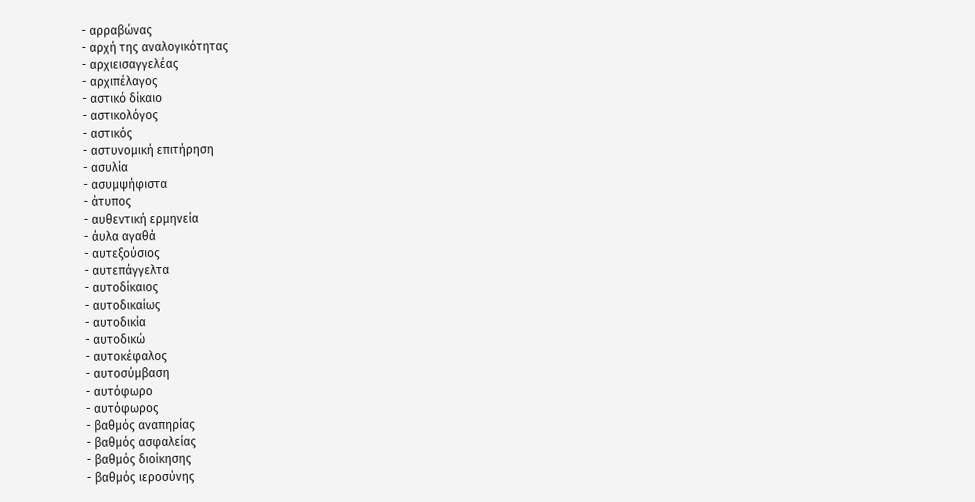- αρραβώνας
- αρχή της αναλογικότητας
- αρχιεισαγγελέας
- αρχιπέλαγος
- αστικό δίκαιο
- αστικολόγος
- αστικός
- αστυνομική επιτήρηση
- ασυλία
- ασυμψήφιστα
- άτυπος
- αυθεντική ερμηνεία
- άυλα αγαθά
- αυτεξούσιος
- αυτεπάγγελτα
- αυτοδίκαιος
- αυτοδικαίως
- αυτοδικία
- αυτοδικώ
- αυτοκέφαλος
- αυτοσύμβαση
- αυτόφωρο
- αυτόφωρος
- βαθμός αναπηρίας
- βαθμός ασφαλείας
- βαθμός διοίκησης
- βαθμός ιεροσύνης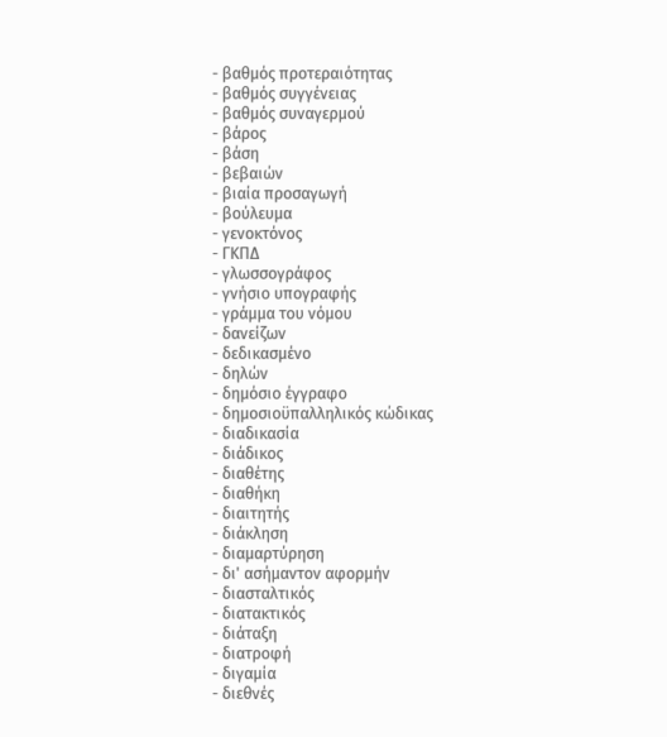- βαθμός προτεραιότητας
- βαθμός συγγένειας
- βαθμός συναγερμού
- βάρος
- βάση
- βεβαιών
- βιαία προσαγωγή
- βούλευμα
- γενοκτόνος
- ΓΚΠΔ
- γλωσσογράφος
- γνήσιο υπογραφής
- γράμμα του νόμου
- δανείζων
- δεδικασμένο
- δηλών
- δημόσιο έγγραφο
- δημοσιοϋπαλληλικός κώδικας
- διαδικασία
- διάδικος
- διαθέτης
- διαθήκη
- διαιτητής
- διάκληση
- διαμαρτύρηση
- δι' ασήμαντον αφορμήν
- διασταλτικός
- διατακτικός
- διάταξη
- διατροφή
- διγαμία
- διεθνές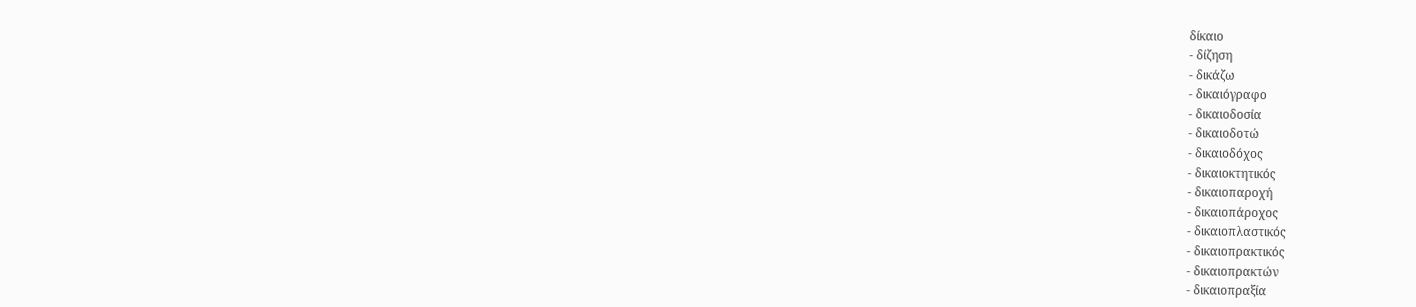δίκαιο
- δίζηση
- δικάζω
- δικαιόγραφο
- δικαιοδοσία
- δικαιοδοτώ
- δικαιοδόχος
- δικαιοκτητικός
- δικαιοπαροχή
- δικαιοπάροχος
- δικαιοπλαστικός
- δικαιοπρακτικός
- δικαιοπρακτών
- δικαιοπραξία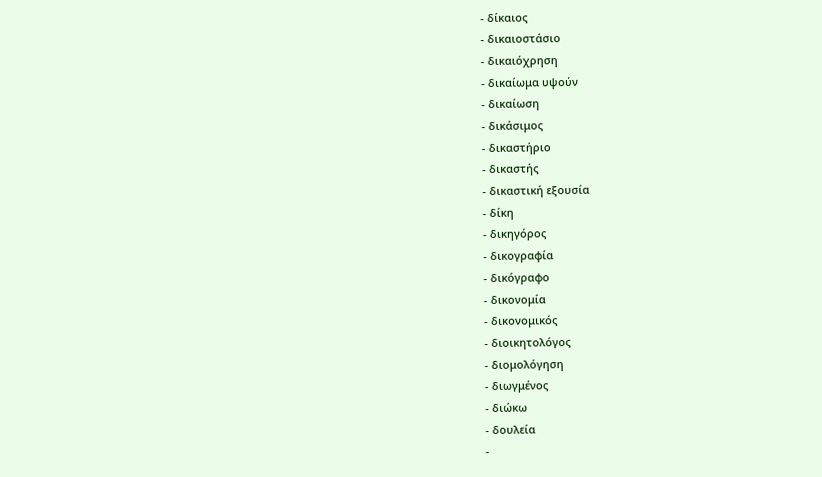- δίκαιος
- δικαιοστάσιο
- δικαιόχρηση
- δικαίωμα υψούν
- δικαίωση
- δικάσιμος
- δικαστήριο
- δικαστής
- δικαστική εξουσία
- δίκη
- δικηγόρος
- δικογραφία
- δικόγραφο
- δικονομία
- δικονομικός
- διοικητολόγος
- διομολόγηση
- διωγμένος
- διώκω
- δουλεία
-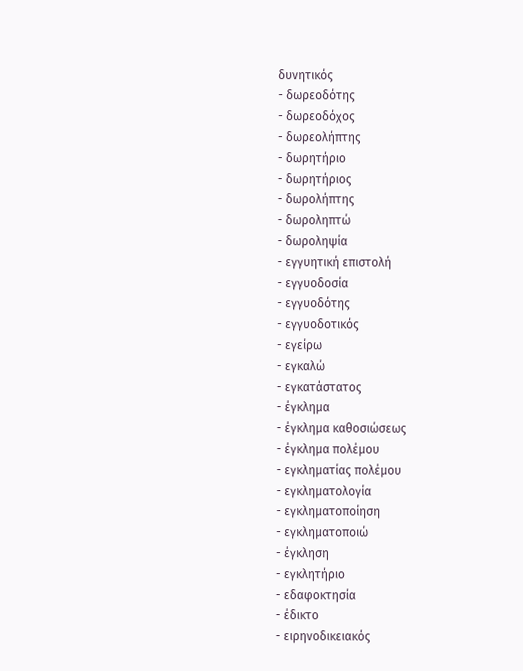δυνητικός
- δωρεοδότης
- δωρεοδόχος
- δωρεολήπτης
- δωρητήριο
- δωρητήριος
- δωρολήπτης
- δωροληπτώ
- δωροληψία
- εγγυητική επιστολή
- εγγυοδοσία
- εγγυοδότης
- εγγυοδοτικός
- εγείρω
- εγκαλώ
- εγκατάστατος
- έγκλημα
- έγκλημα καθοσιώσεως
- έγκλημα πολέμου
- εγκληματίας πολέμου
- εγκληματολογία
- εγκληματοποίηση
- εγκληματοποιώ
- έγκληση
- εγκλητήριο
- εδαφοκτησία
- έδικτο
- ειρηνοδικειακός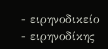- ειρηνοδικείο
- ειρηνοδίκης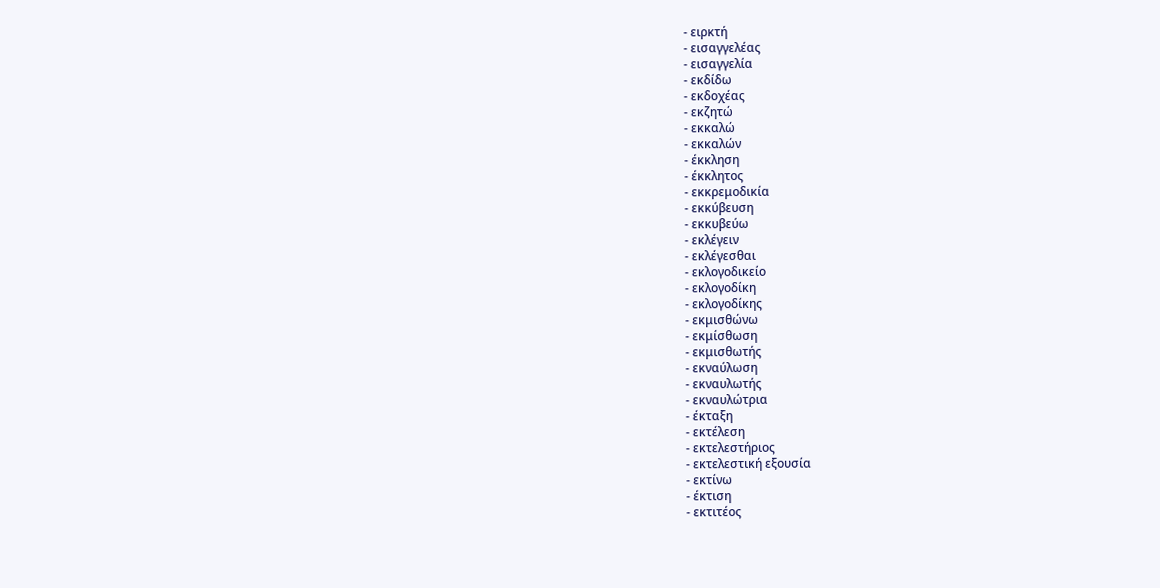- ειρκτή
- εισαγγελέας
- εισαγγελία
- εκδίδω
- εκδοχέας
- εκζητώ
- εκκαλώ
- εκκαλών
- έκκληση
- έκκλητος
- εκκρεμοδικία
- εκκύβευση
- εκκυβεύω
- εκλέγειν
- εκλέγεσθαι
- εκλογοδικείο
- εκλογοδίκη
- εκλογοδίκης
- εκμισθώνω
- εκμίσθωση
- εκμισθωτής
- εκναύλωση
- εκναυλωτής
- εκναυλώτρια
- έκταξη
- εκτέλεση
- εκτελεστήριος
- εκτελεστική εξουσία
- εκτίνω
- έκτιση
- εκτιτέος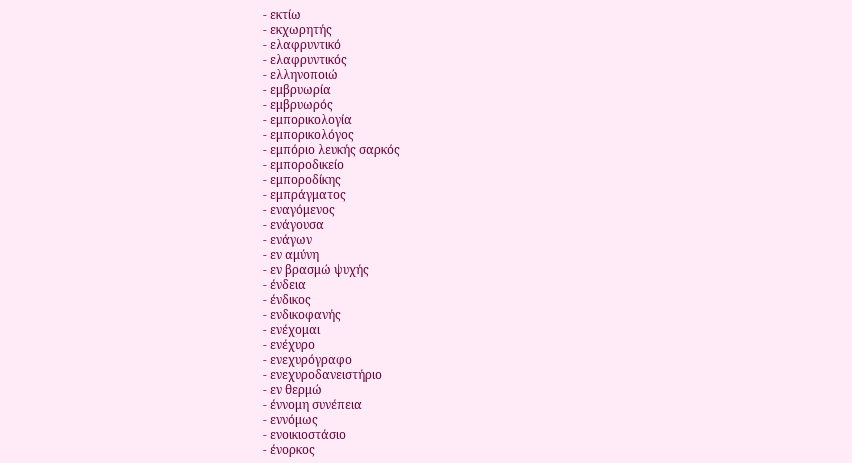- εκτίω
- εκχωρητής
- ελαφρυντικό
- ελαφρυντικός
- ελληνοποιώ
- εμβρυωρία
- εμβρυωρός
- εμπορικολογία
- εμπορικολόγος
- εμπόριο λευκής σαρκός
- εμποροδικείο
- εμποροδίκης
- εμπράγματος
- εναγόμενος
- ενάγουσα
- ενάγων
- εν αμύνη
- εν βρασμώ ψυχής
- ένδεια
- ένδικος
- ενδικοφανής
- ενέχομαι
- ενέχυρο
- ενεχυρόγραφο
- ενεχυροδανειστήριο
- εν θερμώ
- έννομη συνέπεια
- εννόμως
- ενοικιοστάσιο
- ένορκος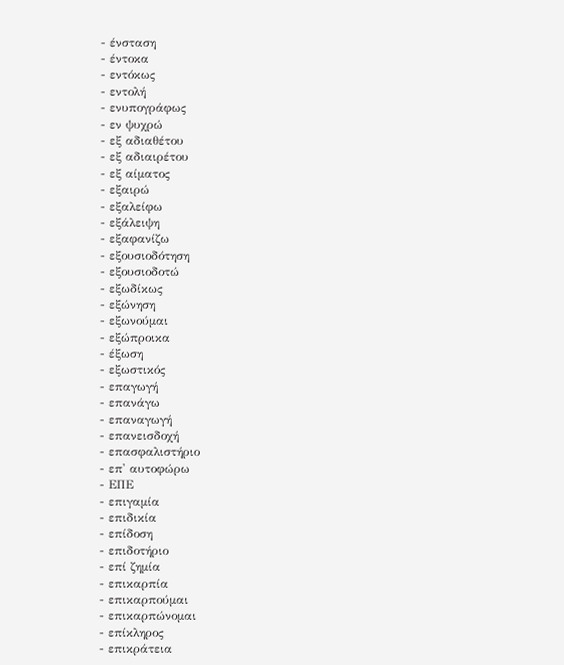- ένσταση
- έντοκα
- εντόκως
- εντολή
- ενυπογράφως
- εν ψυχρώ
- εξ αδιαθέτου
- εξ αδιαιρέτου
- εξ αίματος
- εξαιρώ
- εξαλείφω
- εξάλειψη
- εξαφανίζω
- εξουσιοδότηση
- εξουσιοδοτώ
- εξωδίκως
- εξώνηση
- εξωνούμαι
- εξώπροικα
- έξωση
- εξωστικός
- επαγωγή
- επανάγω
- επαναγωγή
- επανεισδοχή
- επασφαλιστήριο
- επ' αυτοφώρω
- ΕΠΕ
- επιγαμία
- επιδικία
- επίδοση
- επιδοτήριο
- επί ζημία
- επικαρπία
- επικαρπούμαι
- επικαρπώνομαι
- επίκληρος
- επικράτεια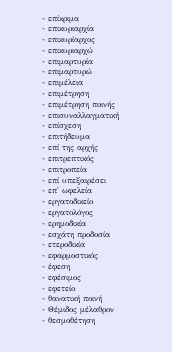- επίκριμα
- επικυριαρχία
- επικυρίαρχος
- επικυριαρχώ
- επιμαρτυρία
- επιμαρτυρώ
- επιμέλεια
- επιμέτρηση
- επιμέτρηση ποινής
- επισυναλλαγματική
- επίσχεση
- επιτήδευμα
- επί της αρχής
- επιτρεπτικός
- επιτροπεία
- επί υπεξαιρέσει
- επ' ωφελεία
- εργατοδικείο
- εργατολόγος
- ερημοδικία
- εσχάτη προδοσία
- ετεροδικία
- εφαρμοστικός
- έφεση
- εφέσιμος
- εφετείο
- θανατική ποινή
- Θέμιδος μέλαθρον
- θεσμοθέτηση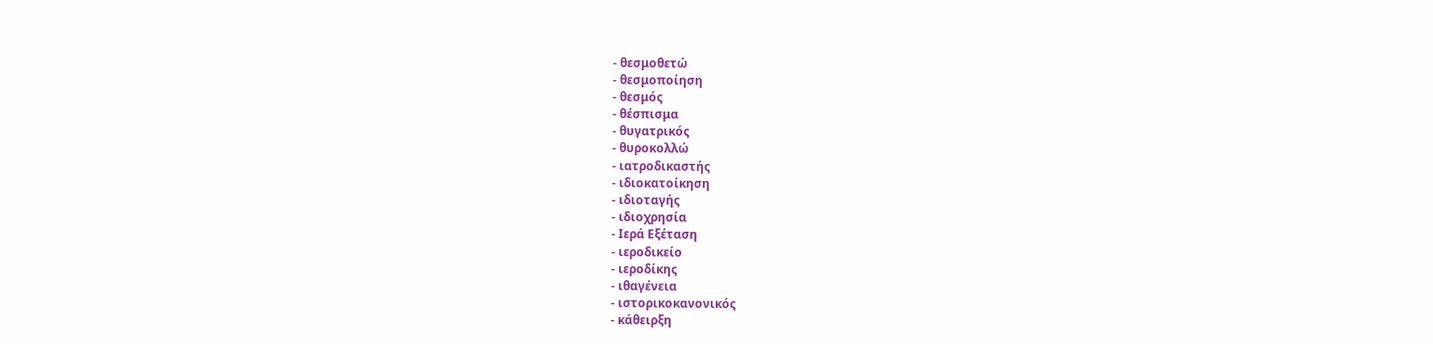- θεσμοθετώ
- θεσμοποίηση
- θεσμός
- θέσπισμα
- θυγατρικός
- θυροκολλώ
- ιατροδικαστής
- ιδιοκατοίκηση
- ιδιοταγής
- ιδιοχρησία
- Ιερά Εξέταση
- ιεροδικείο
- ιεροδίκης
- ιθαγένεια
- ιστορικοκανονικός
- κάθειρξη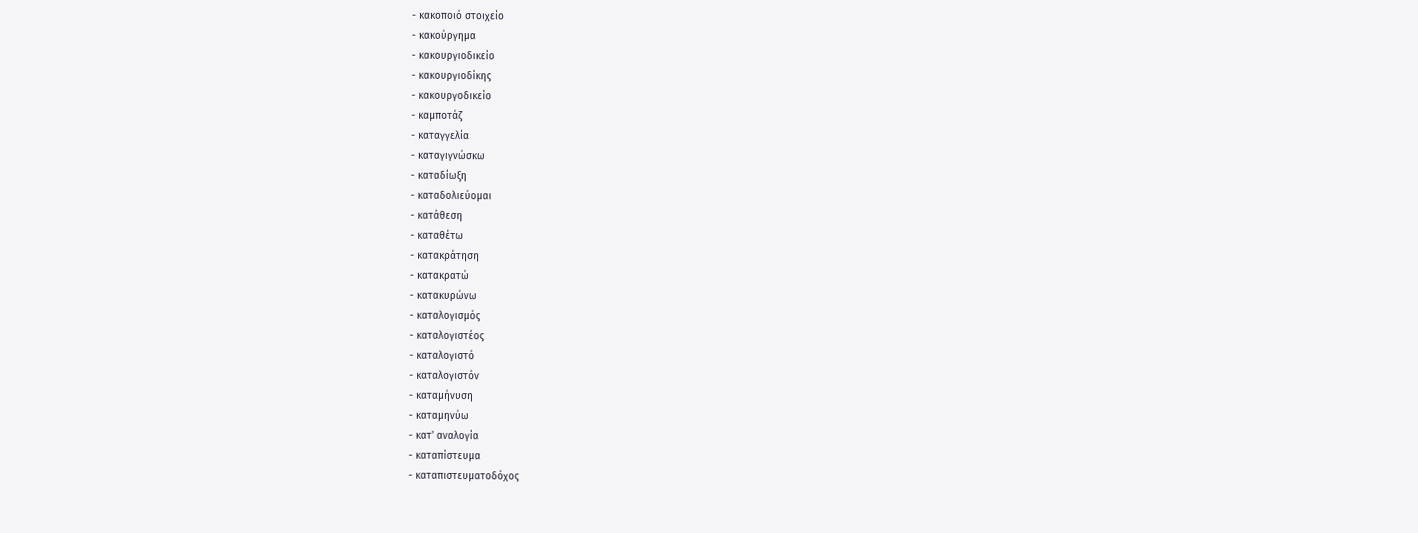- κακοποιό στοιχείο
- κακούργημα
- κακουργιοδικείο
- κακουργιοδίκης
- κακουργοδικείο
- καμποτάζ
- καταγγελία
- καταγιγνώσκω
- καταδίωξη
- καταδολιεύομαι
- κατάθεση
- καταθέτω
- κατακράτηση
- κατακρατώ
- κατακυρώνω
- καταλογισμός
- καταλογιστέος
- καταλογιστό
- καταλογιστόν
- καταμήνυση
- καταμηνύω
- κατ' αναλογία
- καταπίστευμα
- καταπιστευματοδόχος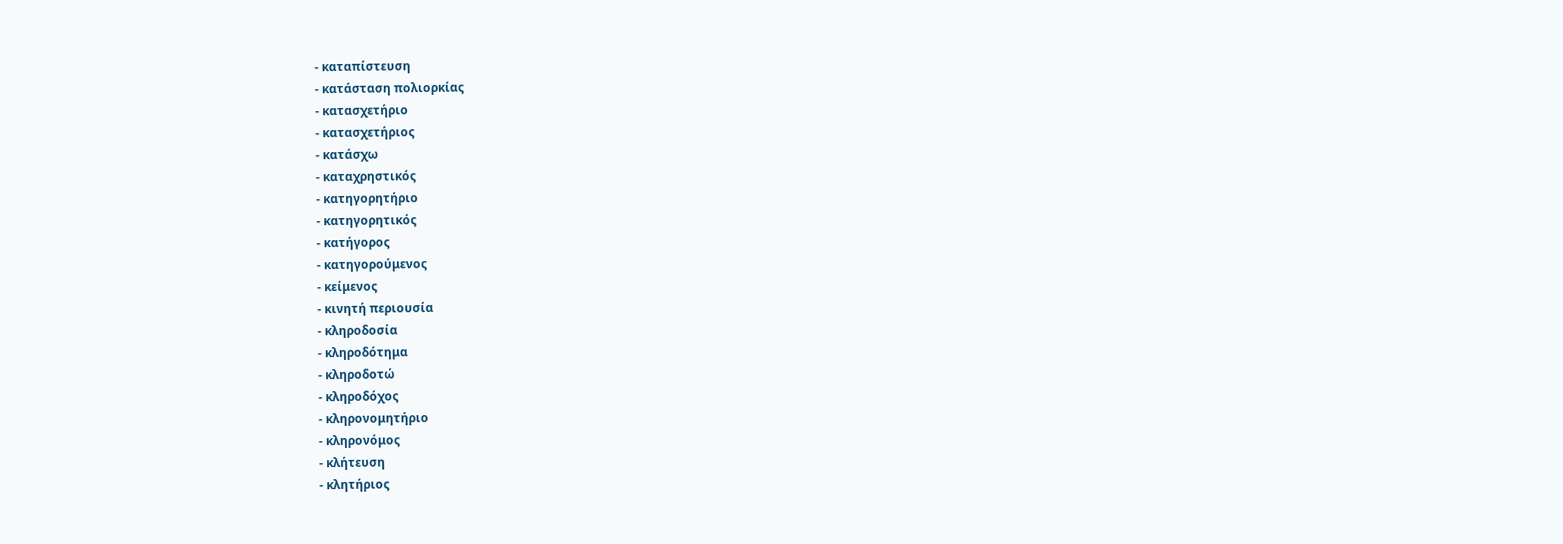- καταπίστευση
- κατάσταση πολιορκίας
- κατασχετήριο
- κατασχετήριος
- κατάσχω
- καταχρηστικός
- κατηγορητήριο
- κατηγορητικός
- κατήγορος
- κατηγορούμενος
- κείμενος
- κινητή περιουσία
- κληροδοσία
- κληροδότημα
- κληροδοτώ
- κληροδόχος
- κληρονομητήριο
- κληρονόμος
- κλήτευση
- κλητήριος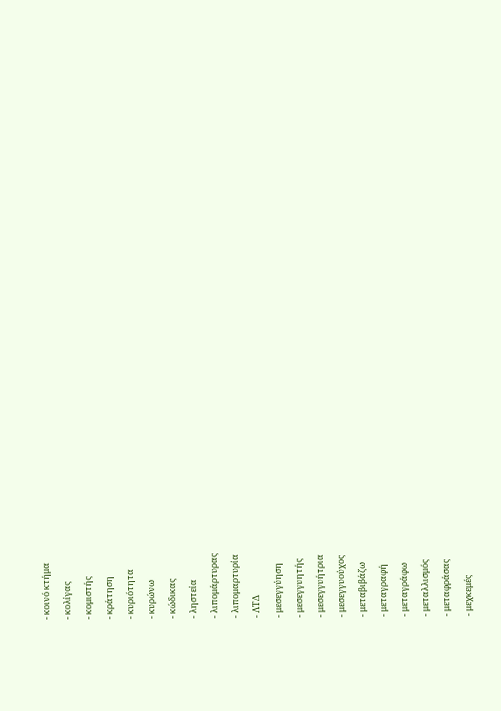- κοινό κτήμα
- κολίγας
- κομιστής
- κράτηση
- κυριότητα
- κυρώνω
- κώδικας
- ληστεία
- λιπομάρτυρας
- λιπομαρτυρία
- ΛΤΔ
- μεσεγγύηση
- μεσεγγυητής
- μεσεγγυήτρια
- μεσεγγυούχος
- μεταβιβάζω
- μεταγραφή
- μεταγράφω
- μεταλλισμός
- μεταφράσας
- μεχκεμές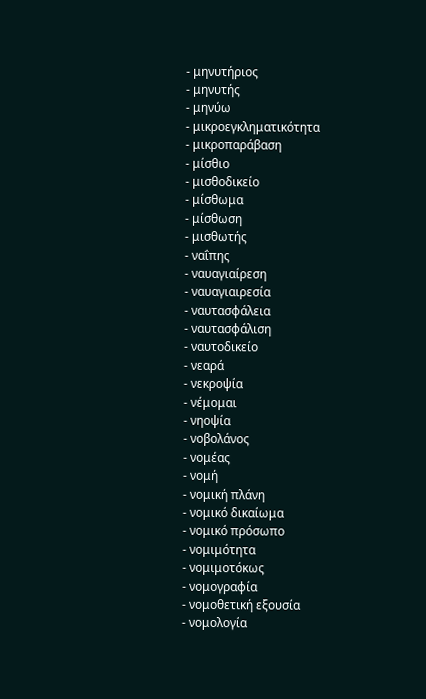- μηνυτήριος
- μηνυτής
- μηνύω
- μικροεγκληματικότητα
- μικροπαράβαση
- μίσθιο
- μισθοδικείο
- μίσθωμα
- μίσθωση
- μισθωτής
- ναΐπης
- ναυαγιαίρεση
- ναυαγιαιρεσία
- ναυτασφάλεια
- ναυτασφάλιση
- ναυτοδικείο
- νεαρά
- νεκροψία
- νέμομαι
- νηοψία
- νοβολάνος
- νομέας
- νομή
- νομική πλάνη
- νομικό δικαίωμα
- νομικό πρόσωπο
- νομιμότητα
- νομιμοτόκως
- νομογραφία
- νομοθετική εξουσία
- νομολογία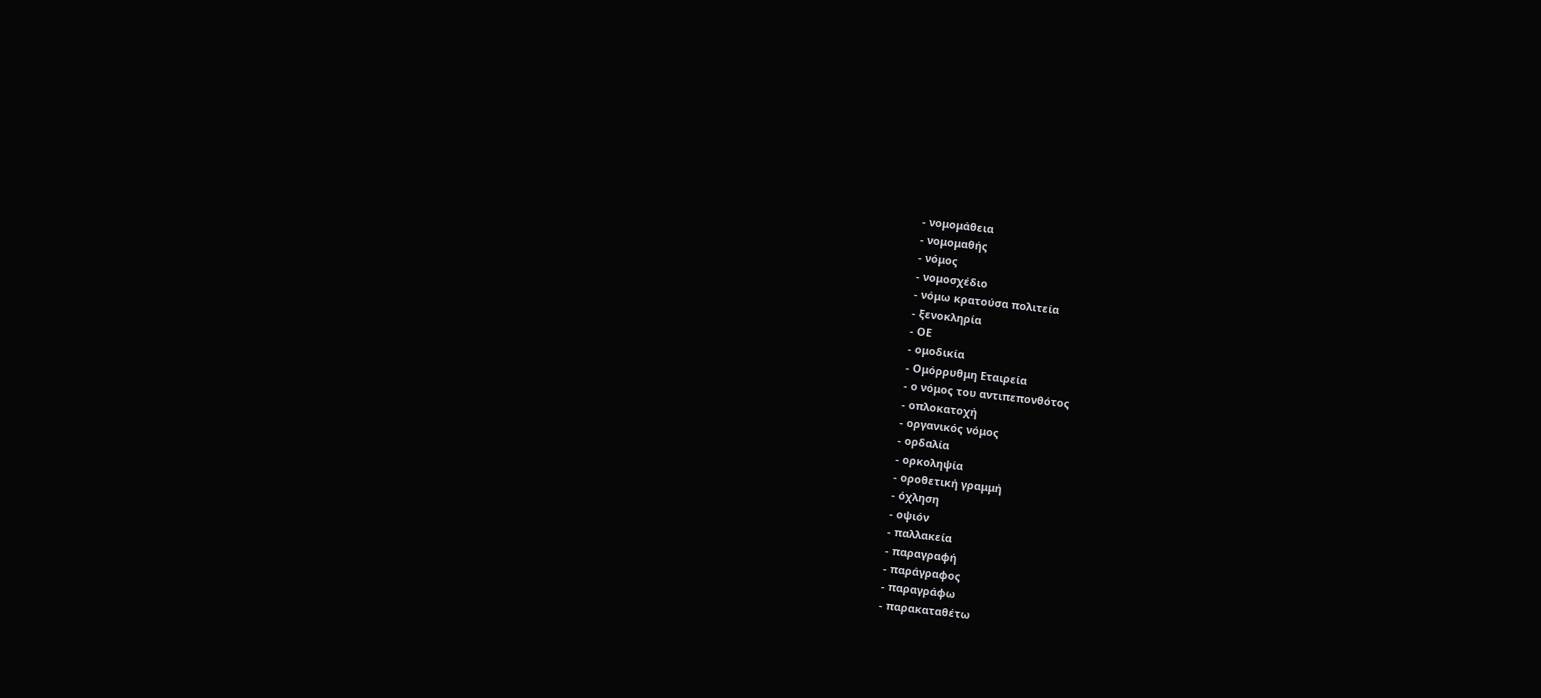- νομομάθεια
- νομομαθής
- νόμος
- νομοσχέδιο
- νόμω κρατούσα πολιτεία
- ξενοκληρία
- ΟΕ
- ομοδικία
- Ομόρρυθμη Εταιρεία
- ο νόμος του αντιπεπονθότος
- οπλοκατοχή
- οργανικός νόμος
- ορδαλία
- ορκοληψία
- οροθετική γραμμή
- όχληση
- οψιόν
- παλλακεία
- παραγραφή
- παράγραφος
- παραγράφω
- παρακαταθέτω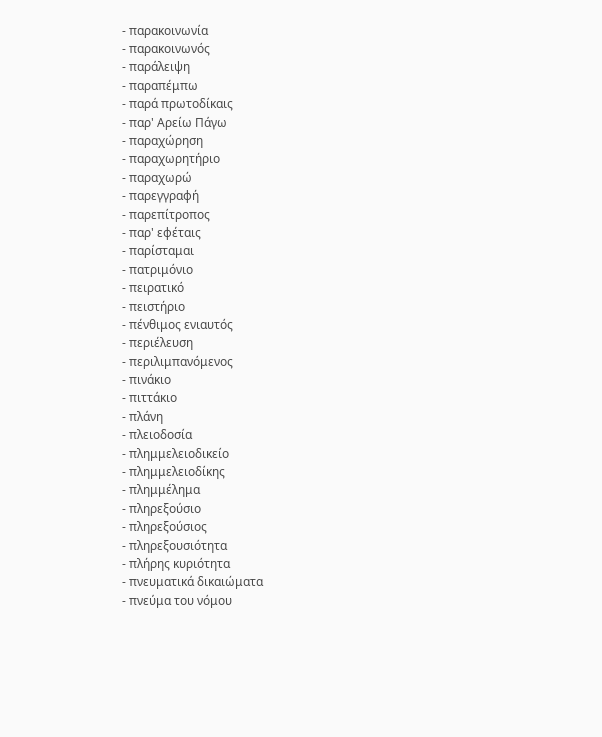- παρακοινωνία
- παρακοινωνός
- παράλειψη
- παραπέμπω
- παρά πρωτοδίκαις
- παρ' Αρείω Πάγω
- παραχώρηση
- παραχωρητήριο
- παραχωρώ
- παρεγγραφή
- παρεπίτροπος
- παρ' εφέταις
- παρίσταμαι
- πατριμόνιο
- πειρατικό
- πειστήριο
- πένθιμος ενιαυτός
- περιέλευση
- περιλιμπανόμενος
- πινάκιο
- πιττάκιο
- πλάνη
- πλειοδοσία
- πλημμελειοδικείο
- πλημμελειοδίκης
- πλημμέλημα
- πληρεξούσιο
- πληρεξούσιος
- πληρεξουσιότητα
- πλήρης κυριότητα
- πνευματικά δικαιώματα
- πνεύμα του νόμου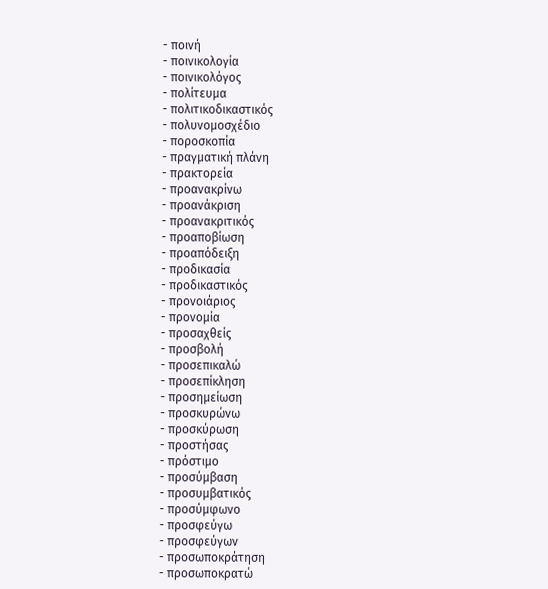- ποινή
- ποινικολογία
- ποινικολόγος
- πολίτευμα
- πολιτικοδικαστικός
- πολυνομοσχέδιο
- ποροσκοπία
- πραγματική πλάνη
- πρακτορεία
- προανακρίνω
- προανάκριση
- προανακριτικός
- προαποβίωση
- προαπόδειξη
- προδικασία
- προδικαστικός
- προνοιάριος
- προνομία
- προσαχθείς
- προσβολή
- προσεπικαλώ
- προσεπίκληση
- προσημείωση
- προσκυρώνω
- προσκύρωση
- προστήσας
- πρόστιμο
- προσύμβαση
- προσυμβατικός
- προσύμφωνο
- προσφεύγω
- προσφεύγων
- προσωποκράτηση
- προσωποκρατώ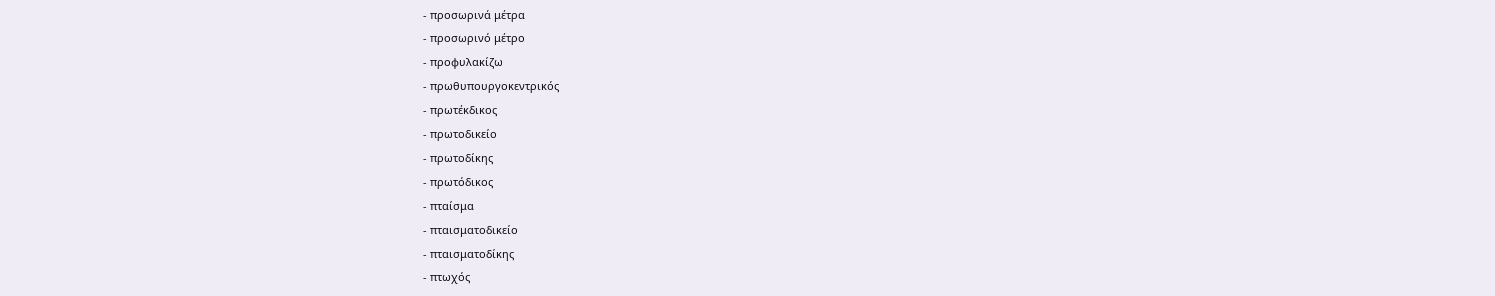- προσωρινά μέτρα
- προσωρινό μέτρο
- προφυλακίζω
- πρωθυπουργοκεντρικός
- πρωτέκδικος
- πρωτοδικείο
- πρωτοδίκης
- πρωτόδικος
- πταίσμα
- πταισματοδικείο
- πταισματοδίκης
- πτωχός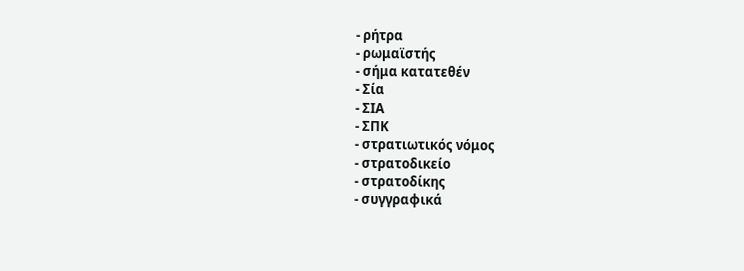- ρήτρα
- ρωμαϊστής
- σήμα κατατεθέν
- Σία
- ΣΙΑ
- ΣΠΚ
- στρατιωτικός νόμος
- στρατοδικείο
- στρατοδίκης
- συγγραφικά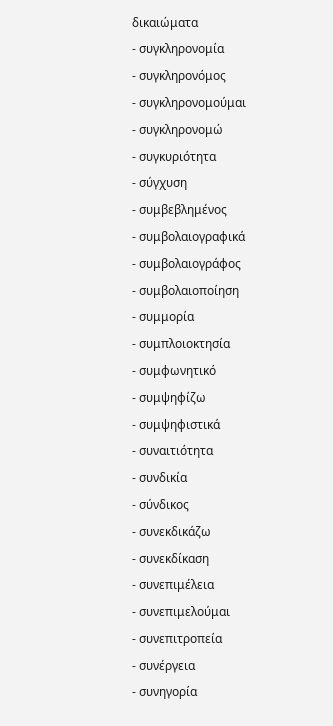δικαιώματα
- συγκληρονομία
- συγκληρονόμος
- συγκληρονομούμαι
- συγκληρονομώ
- συγκυριότητα
- σύγχυση
- συμβεβλημένος
- συμβολαιογραφικά
- συμβολαιογράφος
- συμβολαιοποίηση
- συμμορία
- συμπλοιοκτησία
- συμφωνητικό
- συμψηφίζω
- συμψηφιστικά
- συναιτιότητα
- συνδικία
- σύνδικος
- συνεκδικάζω
- συνεκδίκαση
- συνεπιμέλεια
- συνεπιμελούμαι
- συνεπιτροπεία
- συνέργεια
- συνηγορία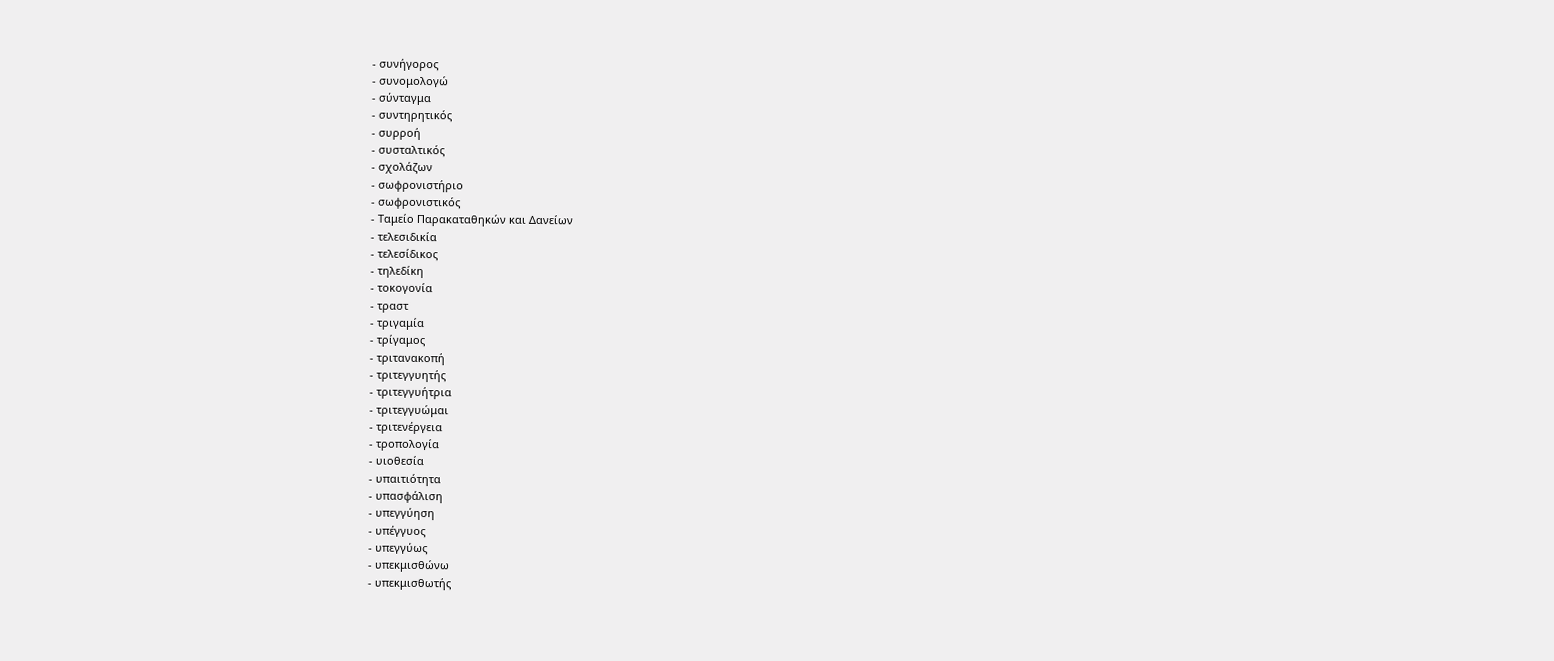- συνήγορος
- συνομολογώ
- σύνταγμα
- συντηρητικός
- συρροή
- συσταλτικός
- σχολάζων
- σωφρονιστήριο
- σωφρονιστικός
- Ταμείο Παρακαταθηκών και Δανείων
- τελεσιδικία
- τελεσίδικος
- τηλεδίκη
- τοκογονία
- τραστ
- τριγαμία
- τρίγαμος
- τριτανακοπή
- τριτεγγυητής
- τριτεγγυήτρια
- τριτεγγυώμαι
- τριτενέργεια
- τροπολογία
- υιοθεσία
- υπαιτιότητα
- υπασφάλιση
- υπεγγύηση
- υπέγγυος
- υπεγγύως
- υπεκμισθώνω
- υπεκμισθωτής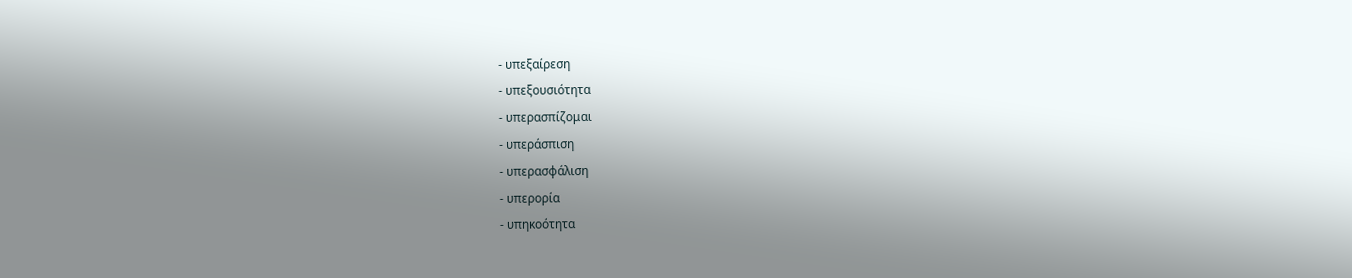- υπεξαίρεση
- υπεξουσιότητα
- υπερασπίζομαι
- υπεράσπιση
- υπερασφάλιση
- υπερορία
- υπηκοότητα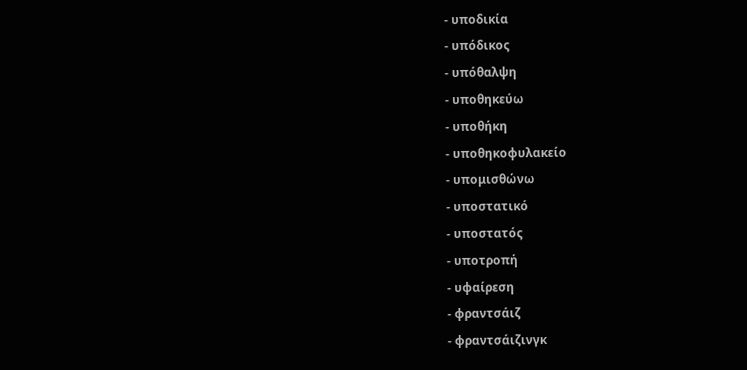- υποδικία
- υπόδικος
- υπόθαλψη
- υποθηκεύω
- υποθήκη
- υποθηκοφυλακείο
- υπομισθώνω
- υποστατικό
- υποστατός
- υποτροπή
- υφαίρεση
- φραντσάιζ
- φραντσάιζινγκ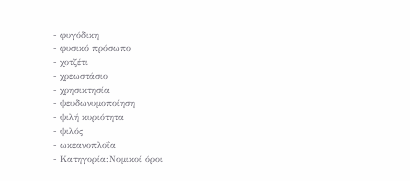- φυγόδικη
- φυσικό πρόσωπο
- χοτζέτι
- χρεωστάσιο
- χρησικτησία
- ψευδωνυμοποίηση
- ψιλή κυριότητα
- ψιλός
- ωκεανοπλοΐα
- Κατηγορία:Νομικοί όροι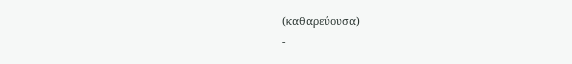(καθαρεύουσα)
-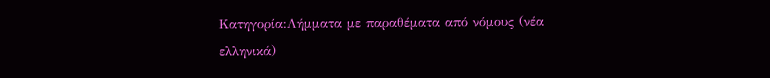Κατηγορία:Λήμματα με παραθέματα από νόμους (νέα ελληνικά)